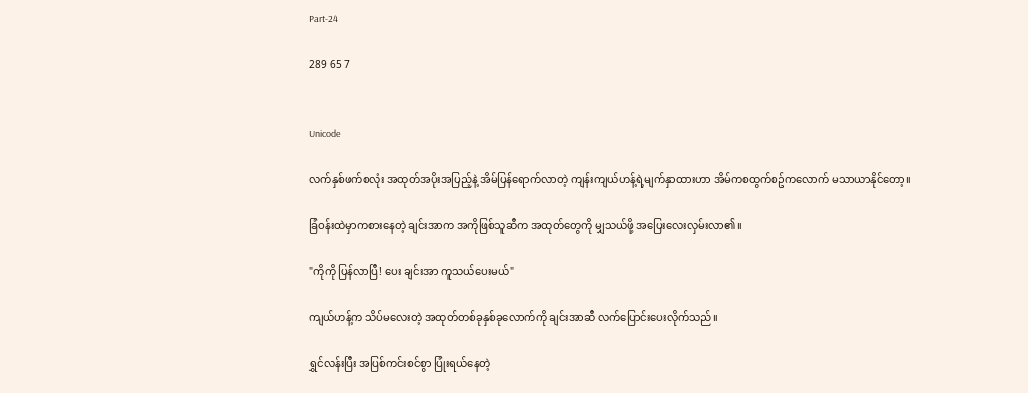Part-24

289 65 7


Unicode

လက်နှစ်ဖက်စလုံး အထုတ်အပိုးအပြည့်နဲ့ အိမ်ပြန်ရောက်လာတဲ့ ကျန်းကျယ်ဟန့်ရဲ့မျက်နှာထားဟာ အိမ်ကစထွက်စဥ်ကလောက် မသာယာနိုင်တော့။

ခြံဝန်းထဲမှာကစားနေတဲ့ ချင်းအာက အကိုဖြစ်သူဆီက အထုတ်တွေကို မျှသယ်ဖို့ အပြေးလေးလှမ်းလာ၏။

"ကိုကို ပြန်လာပြီ! ပေး ချင်းအာ ကူသယ်ပေးမယ်"

ကျယ်ဟန့်က သိပ်မလေးတဲ့ အထုတ်တစ်ခုနှစ်ခုလောက်ကို ချင်းအာဆီ လက်ပြောင်းပေးလိုက်သည်။

ရွှင်လန်းပြီး အပြစ်ကင်းစင်စွာ ပြုံးရယ်နေတဲ့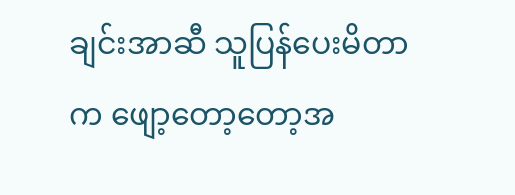ချင်းအာဆီ သူပြန်ပေးမိတာက ဖျော့တော့တော့အ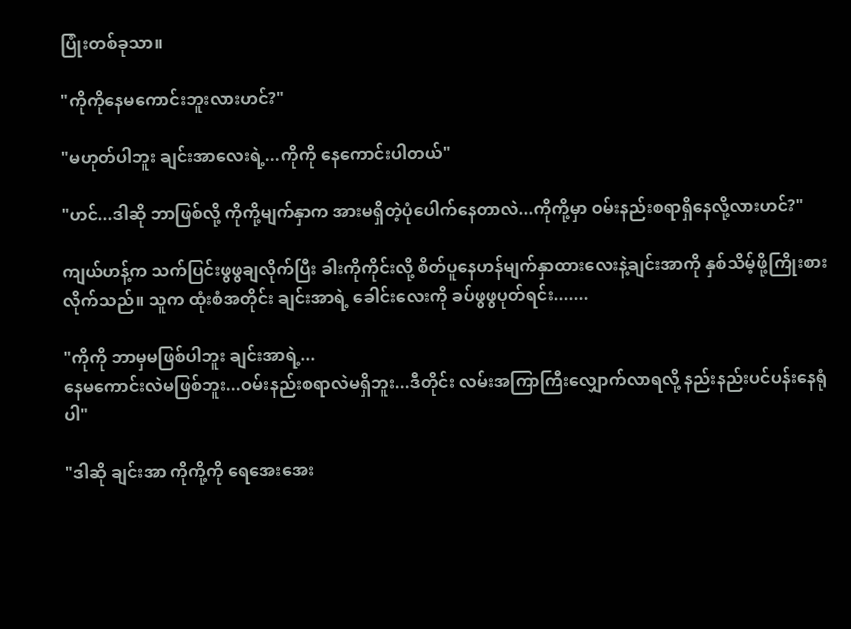ပြုံးတစ်ခုသာ။

"ကိုကိုနေမကောင်းဘူးလားဟင်?"

"မဟုတ်ပါဘူး ချင်းအာလေးရဲ့...ကိုကို နေကောင်းပါတယ်"

"ဟင်...ဒါဆို ဘာဖြစ်လို့ ကိုကို့မျက်နှာက အားမရှိတဲ့ပုံပေါက်နေတာလဲ...ကိုကို့မှာ ဝမ်းနည်းစရာရှိနေလို့လားဟင်?"

ကျယ်ဟန့်က သက်ပြင်းဖွဖွချလိုက်ပြီး ခါးကိုကိုင်းလို့ စိတ်ပူနေဟန်မျက်နှာထားလေးနဲ့ချင်းအာကို နှစ်သိမ့်ဖို့ကြိုးစားလိုက်သည်။ သူက ထုံးစံအတိုင်း ချင်းအာရဲ့ ခေါင်းလေးကို ခပ်ဖွဖွပုတ်ရင်း.......

"ကိုကို ဘာမှမဖြစ်ပါဘူး ချင်းအာရဲ့...
နေမကောင်းလဲမဖြစ်ဘူး...ဝမ်းနည်းစရာလဲမရှိဘူး...ဒီတိုင်း လမ်းအကြာကြီးလျှောက်လာရလို့ နည်းနည်းပင်ပန်းနေရုံပါ"

"ဒါဆို ချင်းအာ ကိုကို့ကို ရေအေးအေး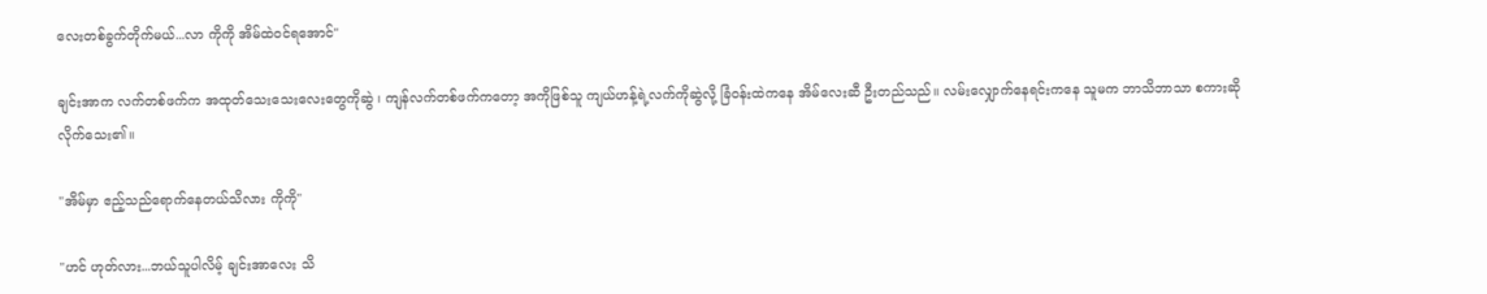လေးတစ်ခွက်တိုက်မယ်...လာ ကိုကို အိမ်ထဲဝင်ရအောင်"

ချင်းအာက လက်တစ်ဖက်က အထုတ်သေးသေးလေးတွေကိုဆွဲ ၊ ကျန်လက်တစ်ဖက်ကတော့ အကိုဖြစ်သူ ကျယ်ဟန့်ရဲ့လက်ကိုဆွဲလို့ ခြံဝန်းထဲကနေ အိမ်လေးဆီ ဦးတည်သည်။ လမ်းလျှောက်နေရင်းကနေ သူမက ဘာသိဘာသာ စကားဆိုလိုက်သေး၏။

"အိမ်မှာ ဧည့်သည်ရောက်နေတယ်သိလား ကိုကို"

"ဟင် ဟုတ်လား...ဘယ်သူပါလိမ့် ချင်းအာလေး သိ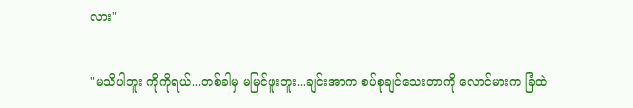လား"

"မသိပါဘူး ကိုကိုရယ်...တစ်ခါမှ မမြင်ဖူးဘူး...ချင်းအာက စပ်စုချင်သေးတာကို လောင်မားက ခြံထဲ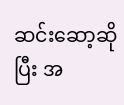ဆင်းဆော့ဆိုပြီး အ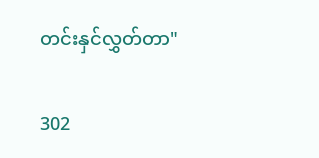တင်းနှင်လွှတ်တာ"

302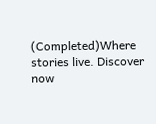(Completed)Where stories live. Discover now